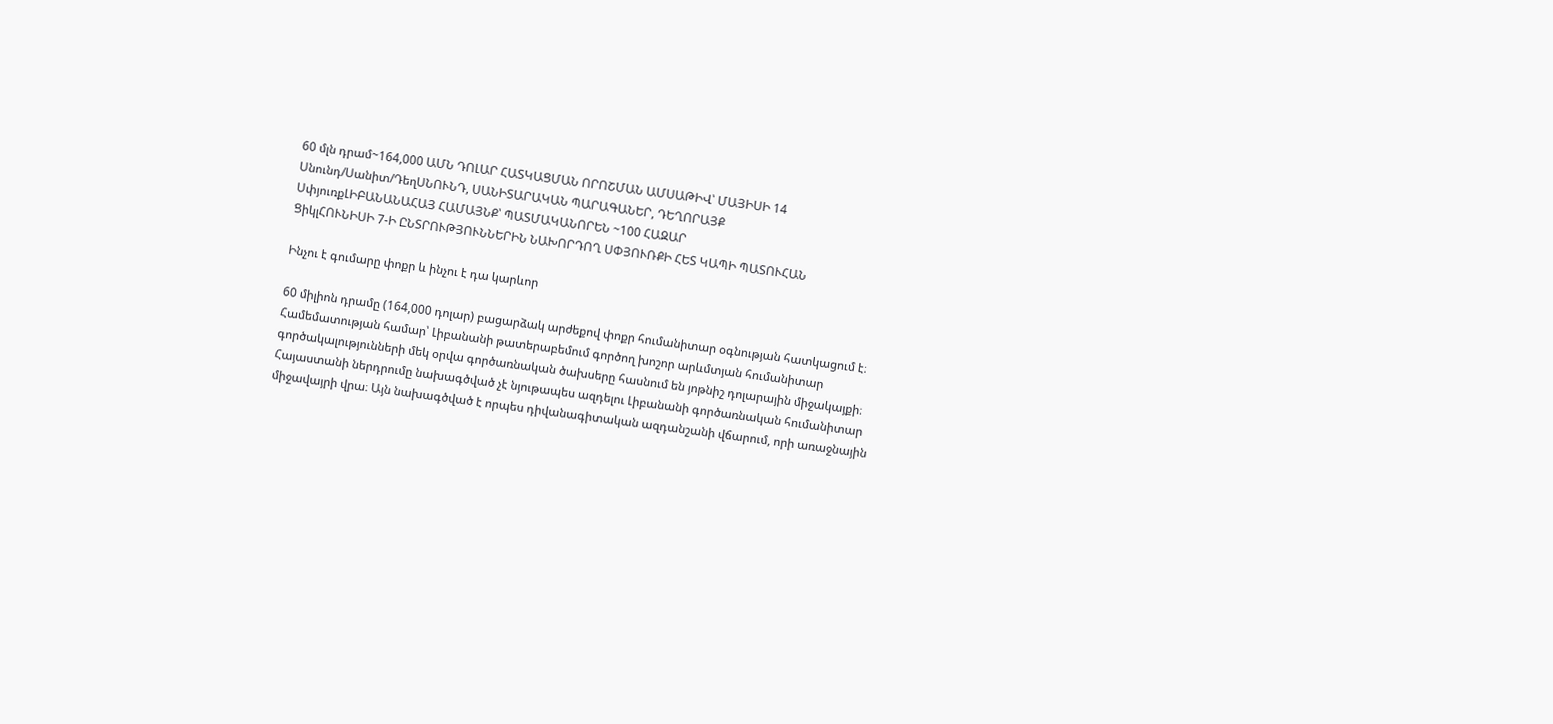60 մլն դրամ~164,000 ԱՄՆ ԴՈԼԱՐ ՀԱՏԿԱՑՄԱՆ ՈՐՈՇՄԱՆ ԱՄՍԱԹԻՎ՝ ՄԱՅԻՍԻ 14
Սնունդ/Սանիտ/ԴեղՍՆՈՒՆԴ, ՍԱՆԻՏԱՐԱԿԱՆ ՊԱՐԱԳԱՆԵՐ, ԴԵՂՈՐԱՅՔ
ՍփյուռքԼԻԲԱՆԱՆԱՀԱՅ ՀԱՄԱՅՆՔ՝ ՊԱՏՄԱԿԱՆՈՐԵՆ ~100 ՀԱԶԱՐ
ՑիկլՀՈՒՆԻՍԻ 7-Ի ԸՆՏՐՈՒԹՅՈՒՆՆԵՐԻՆ ՆԱԽՈՐԴՈՂ ՍՓՅՈՒՌՔԻ ՀԵՏ ԿԱՊԻ ՊԱՏՈՒՀԱՆ

Ինչու է գումարը փոքր և ինչու է դա կարևոր

60 միլիոն դրամը (164,000 դոլար) բացարձակ արժեքով փոքր հումանիտար օգնության հատկացում է։ Համեմատության համար՝ Լիբանանի թատերաբեմում գործող խոշոր արևմտյան հումանիտար գործակալությունների մեկ օրվա գործառնական ծախսերը հասնում են յոթնիշ դոլարային միջակայքի։ Հայաստանի ներդրումը նախագծված չէ նյութապես ազդելու Լիբանանի գործառնական հումանիտար միջավայրի վրա։ Այն նախագծված է որպես դիվանագիտական ազդանշանի վճարում, որի առաջնային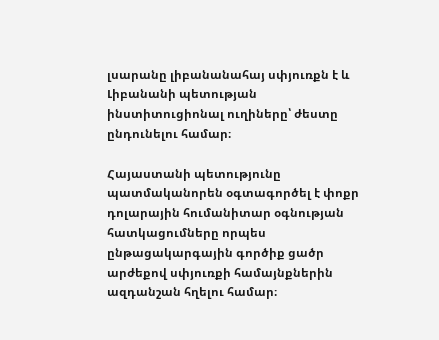լսարանը լիբանանահայ սփյուռքն է և Լիբանանի պետության ինստիտուցիոնալ ուղիները՝ ժեստը ընդունելու համար։

Հայաստանի պետությունը պատմականորեն օգտագործել է փոքր դոլարային հումանիտար օգնության հատկացումները որպես ընթացակարգային գործիք ցածր արժեքով սփյուռքի համայնքներին ազդանշան հղելու համար։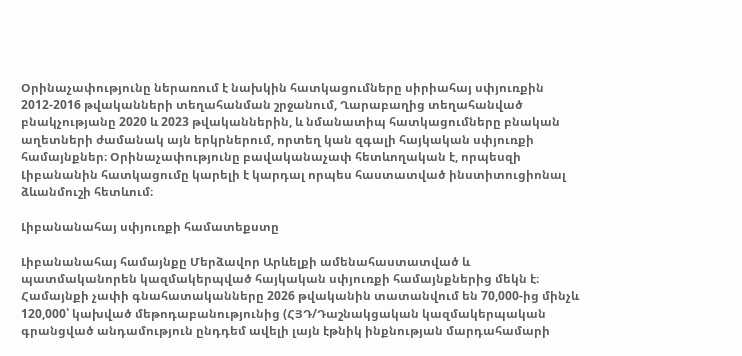Օրինաչափությունը ներառում է նախկին հատկացումները սիրիահայ սփյուռքին 2012-2016 թվականների տեղահանման շրջանում, Ղարաբաղից տեղահանված բնակչությանը 2020 և 2023 թվականներին, և նմանատիպ հատկացումները բնական աղետների ժամանակ այն երկրներում, որտեղ կան զգալի հայկական սփյուռքի համայնքներ։ Օրինաչափությունը բավականաչափ հետևողական է, որպեսզի Լիբանանին հատկացումը կարելի է կարդալ որպես հաստատված ինստիտուցիոնալ ձևանմուշի հետևում։

Լիբանանահայ սփյուռքի համատեքստը

Լիբանանահայ համայնքը Մերձավոր Արևելքի ամենահաստատված և պատմականորեն կազմակերպված հայկական սփյուռքի համայնքներից մեկն է։ Համայնքի չափի գնահատականները 2026 թվականին տատանվում են 70,000-ից մինչև 120,000՝ կախված մեթոդաբանությունից (ՀՅԴ/Դաշնակցական կազմակերպական գրանցված անդամություն ընդդեմ ավելի լայն էթնիկ ինքնության մարդահամարի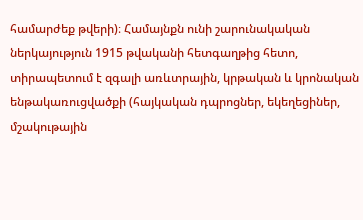համարժեք թվերի)։ Համայնքն ունի շարունակական ներկայություն 1915 թվականի հետգաղթից հետո, տիրապետում է զգալի առևտրային, կրթական և կրոնական ենթակառուցվածքի (հայկական դպրոցներ, եկեղեցիներ, մշակութային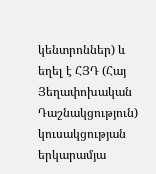կենտրոններ) և եղել է ՀՅԴ (Հայ Յեղափոխական Դաշնակցություն) կուսակցության երկարամյա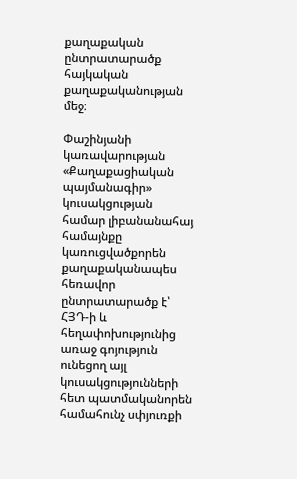քաղաքական ընտրատարածք հայկական քաղաքականության մեջ։

Փաշինյանի կառավարության «Քաղաքացիական պայմանագիր» կուսակցության համար լիբանանահայ համայնքը կառուցվածքորեն քաղաքականապես հեռավոր ընտրատարածք է՝ ՀՅԴ-ի և հեղափոխությունից առաջ գոյություն ունեցող այլ կուսակցությունների հետ պատմականորեն համահունչ սփյուռքի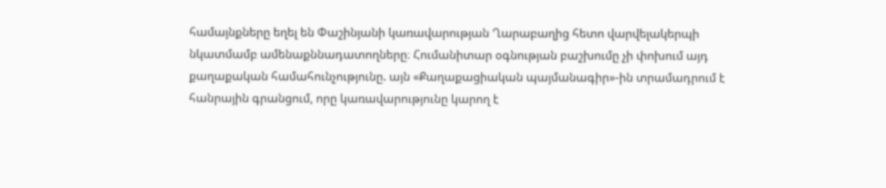համայնքները եղել են Փաշինյանի կառավարության Ղարաբաղից հետո վարվելակերպի նկատմամբ ամենաքննադատողները։ Հումանիտար օգնության բաշխումը չի փոխում այդ քաղաքական համահունչությունը. այն «Քաղաքացիական պայմանագիր»-ին տրամադրում է հանրային գրանցում, որը կառավարությունը կարող է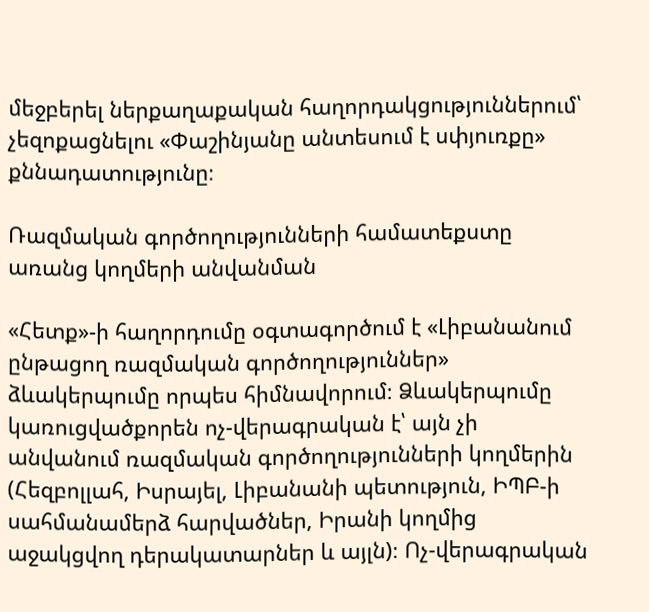մեջբերել ներքաղաքական հաղորդակցություններում՝ չեզոքացնելու «Փաշինյանը անտեսում է սփյուռքը» քննադատությունը։

Ռազմական գործողությունների համատեքստը առանց կողմերի անվանման

«Հետք»-ի հաղորդումը օգտագործում է «Լիբանանում ընթացող ռազմական գործողություններ» ձևակերպումը որպես հիմնավորում։ Ձևակերպումը կառուցվածքորեն ոչ-վերագրական է՝ այն չի անվանում ռազմական գործողությունների կողմերին (Հեզբոլլահ, Իսրայել, Լիբանանի պետություն, ԻՊԲ-ի սահմանամերձ հարվածներ, Իրանի կողմից աջակցվող դերակատարներ և այլն)։ Ոչ-վերագրական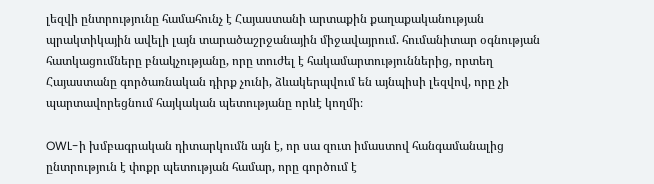լեզվի ընտրությունը համահունչ է Հայաստանի արտաքին քաղաքականության պրակտիկային ավելի լայն տարածաշրջանային միջավայրում. հումանիտար օգնության հատկացումները բնակչությանը, որը տուժել է հակամարտություններից, որտեղ Հայաստանը գործառնական դիրք չունի, ձևակերպվում են այնպիսի լեզվով, որը չի պարտավորեցնում հայկական պետությանը որևէ կողմի։

OWL-ի խմբագրական դիտարկումն այն է, որ սա զուտ իմաստով հանգամանալից ընտրություն է փոքր պետության համար, որը գործում է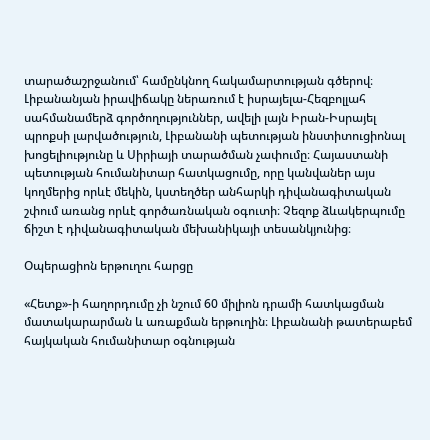տարածաշրջանում՝ համընկնող հակամարտության գծերով։ Լիբանանյան իրավիճակը ներառում է իսրայելա-Հեզբոլլահ սահմանամերձ գործողություններ, ավելի լայն Իրան-Իսրայել պրոքսի լարվածություն, Լիբանանի պետության ինստիտուցիոնալ խոցելիությունը և Սիրիայի տարածման չափումը։ Հայաստանի պետության հումանիտար հատկացումը, որը կանվաներ այս կողմերից որևէ մեկին, կստեղծեր անհարկի դիվանագիտական շփում առանց որևէ գործառնական օգուտի։ Չեզոք ձևակերպումը ճիշտ է դիվանագիտական մեխանիկայի տեսանկյունից։

Օպերացիոն երթուղու հարցը

«Հետք»-ի հաղորդումը չի նշում 60 միլիոն դրամի հատկացման մատակարարման և առաքման երթուղին։ Լիբանանի թատերաբեմ հայկական հումանիտար օգնության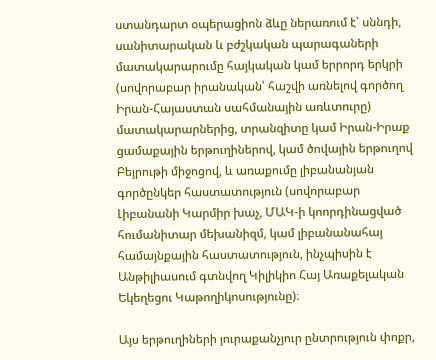ստանդարտ օպերացիոն ձևը ներառում է՝ սննդի, սանիտարական և բժշկական պարագաների մատակարարումը հայկական կամ երրորդ երկրի (սովորաբար իրանական՝ հաշվի առնելով գործող Իրան-Հայաստան սահմանային առևտուրը) մատակարարներից, տրանզիտը կամ Իրան-Իրաք ցամաքային երթուղիներով, կամ ծովային երթուղով Բեյրութի միջոցով, և առաքումը լիբանանյան գործընկեր հաստատություն (սովորաբար Լիբանանի Կարմիր խաչ, ՄԱԿ-ի կոորդինացված հումանիտար մեխանիզմ, կամ լիբանանահայ համայնքային հաստատություն, ինչպիսին է Անթիլիասում գտնվող Կիլիկիո Հայ Առաքելական Եկեղեցու Կաթողիկոսությունը)։

Այս երթուղիների յուրաքանչյուր ընտրություն փոքր,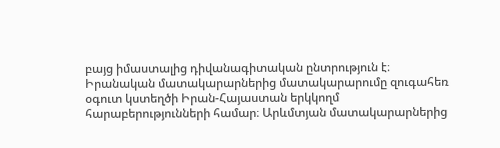բայց իմաստալից դիվանագիտական ընտրություն է։ Իրանական մատակարարներից մատակարարումը զուգահեռ օգուտ կստեղծի Իրան-Հայաստան երկկողմ հարաբերությունների համար։ Արևմտյան մատակարարներից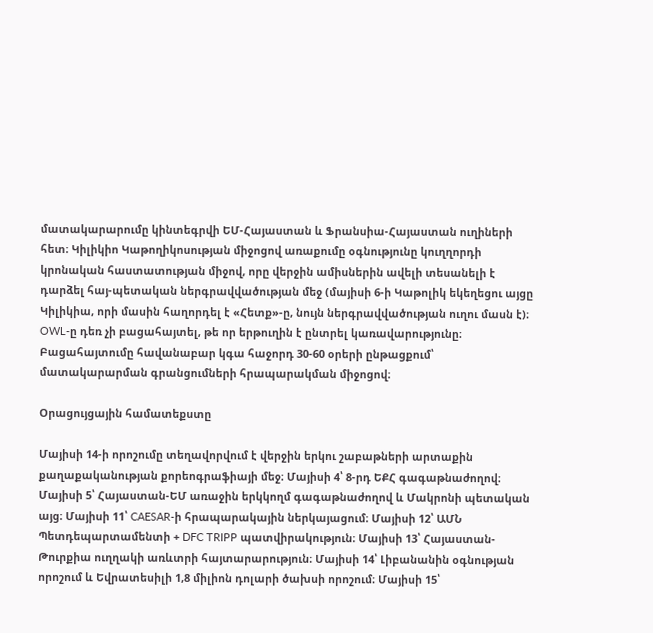մատակարարումը կինտեգրվի ԵՄ-Հայաստան և Ֆրանսիա-Հայաստան ուղիների հետ։ Կիլիկիո Կաթողիկոսության միջոցով առաքումը օգնությունը կուղղորդի կրոնական հաստատության միջով, որը վերջին ամիսներին ավելի տեսանելի է դարձել հայ-պետական ներգրավվածության մեջ (մայիսի 6-ի Կաթոլիկ եկեղեցու այցը Կիլիկիա, որի մասին հաղորդել է «Հետք»-ը, նույն ներգրավվածության ուղու մասն է)։ OWL-ը դեռ չի բացահայտել, թե որ երթուղին է ընտրել կառավարությունը։ Բացահայտումը հավանաբար կգա հաջորդ 30-60 օրերի ընթացքում՝ մատակարարման գրանցումների հրապարակման միջոցով։

Օրացույցային համատեքստը

Մայիսի 14-ի որոշումը տեղավորվում է վերջին երկու շաբաթների արտաքին քաղաքականության քորեոգրաֆիայի մեջ։ Մայիսի 4՝ 8-րդ ԵՔՀ գագաթնաժողով։ Մայիսի 5՝ Հայաստան-ԵՄ առաջին երկկողմ գագաթնաժողով և Մակրոնի պետական այց։ Մայիսի 11՝ CAESAR-ի հրապարակային ներկայացում։ Մայիսի 12՝ ԱՄՆ Պետդեպարտամենտի + DFC TRIPP պատվիրակություն։ Մայիսի 13՝ Հայաստան-Թուրքիա ուղղակի առևտրի հայտարարություն։ Մայիսի 14՝ Լիբանանին օգնության որոշում և Եվրատեսիլի 1,8 միլիոն դոլարի ծախսի որոշում։ Մայիսի 15՝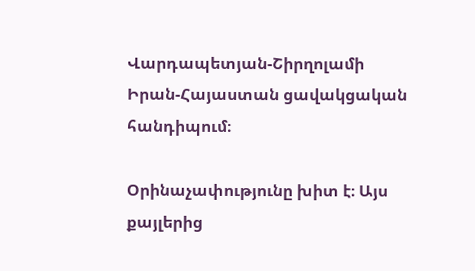Վարդապետյան-Շիրղոլամի Իրան-Հայաստան ցավակցական հանդիպում։

Օրինաչափությունը խիտ է։ Այս քայլերից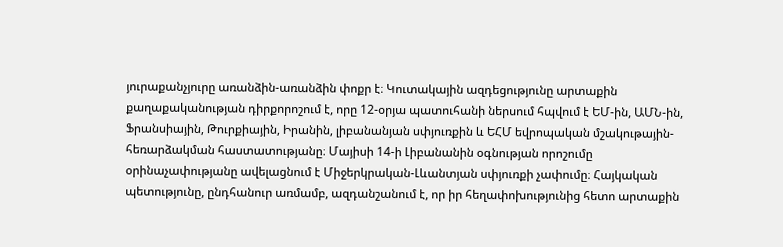յուրաքանչյուրը առանձին-առանձին փոքր է։ Կուտակային ազդեցությունը արտաքին քաղաքականության դիրքորոշում է, որը 12-օրյա պատուհանի ներսում հպվում է ԵՄ-ին, ԱՄՆ-ին, Ֆրանսիային, Թուրքիային, Իրանին, լիբանանյան սփյուռքին և ԵՀՄ եվրոպական մշակութային-հեռարձակման հաստատությանը։ Մայիսի 14-ի Լիբանանին օգնության որոշումը օրինաչափությանը ավելացնում է Միջերկրական-Լևանտյան սփյուռքի չափումը։ Հայկական պետությունը, ընդհանուր առմամբ, ազդանշանում է, որ իր հեղափոխությունից հետո արտաքին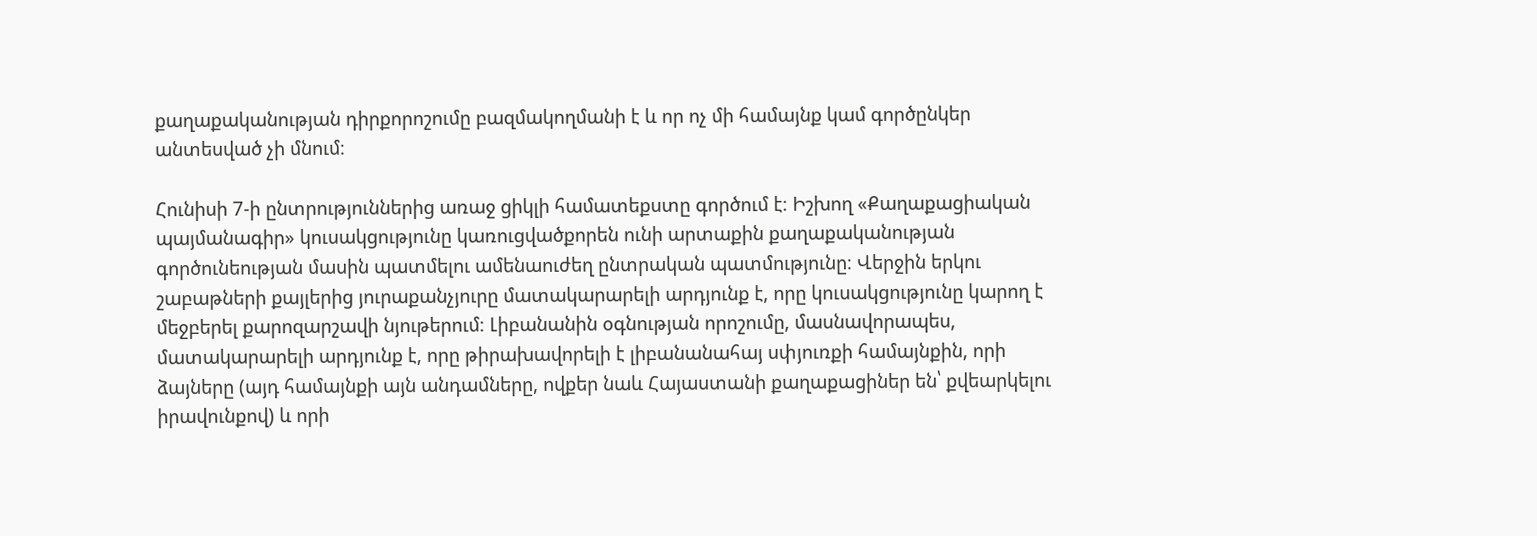քաղաքականության դիրքորոշումը բազմակողմանի է և որ ոչ մի համայնք կամ գործընկեր անտեսված չի մնում։

Հունիսի 7-ի ընտրություններից առաջ ցիկլի համատեքստը գործում է։ Իշխող «Քաղաքացիական պայմանագիր» կուսակցությունը կառուցվածքորեն ունի արտաքին քաղաքականության գործունեության մասին պատմելու ամենաուժեղ ընտրական պատմությունը։ Վերջին երկու շաբաթների քայլերից յուրաքանչյուրը մատակարարելի արդյունք է, որը կուսակցությունը կարող է մեջբերել քարոզարշավի նյութերում։ Լիբանանին օգնության որոշումը, մասնավորապես, մատակարարելի արդյունք է, որը թիրախավորելի է լիբանանահայ սփյուռքի համայնքին, որի ձայները (այդ համայնքի այն անդամները, ովքեր նաև Հայաստանի քաղաքացիներ են՝ քվեարկելու իրավունքով) և որի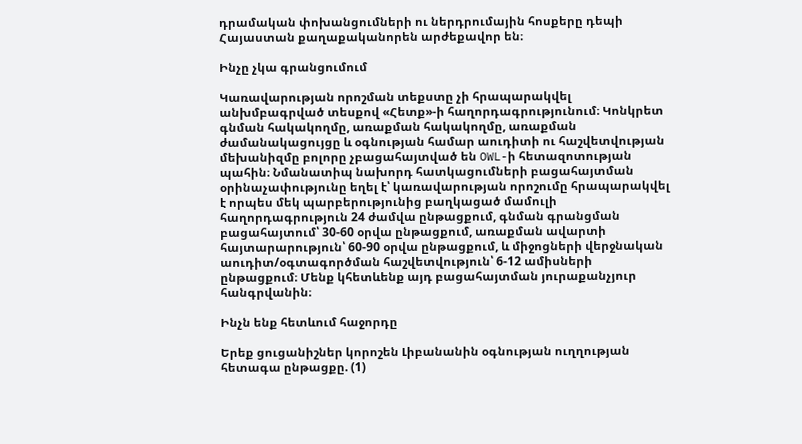դրամական փոխանցումների ու ներդրումային հոսքերը դեպի Հայաստան քաղաքականորեն արժեքավոր են։

Ինչը չկա գրանցումում

Կառավարության որոշման տեքստը չի հրապարակվել անխմբագրված տեսքով «Հետք»-ի հաղորդագրությունում։ Կոնկրետ գնման հակակողմը, առաքման հակակողմը, առաքման ժամանակացույցը և օգնության համար աուդիտի ու հաշվետվության մեխանիզմը բոլորը չբացահայտված են OWL-ի հետազոտության պահին։ Նմանատիպ նախորդ հատկացումների բացահայտման օրինաչափությունը եղել է՝ կառավարության որոշումը հրապարակվել է որպես մեկ պարբերությունից բաղկացած մամուլի հաղորդագրություն 24 ժամվա ընթացքում, գնման գրանցման բացահայտում՝ 30-60 օրվա ընթացքում, առաքման ավարտի հայտարարություն՝ 60-90 օրվա ընթացքում, և միջոցների վերջնական աուդիտ/օգտագործման հաշվետվություն՝ 6-12 ամիսների ընթացքում։ Մենք կհետևենք այդ բացահայտման յուրաքանչյուր հանգրվանին։

Ինչն ենք հետևում հաջորդը

Երեք ցուցանիշներ կորոշեն Լիբանանին օգնության ուղղության հետագա ընթացքը. (1)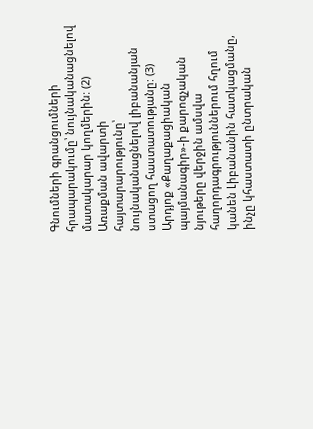Գնումների գրանցումների հրապարակումը՝ նույնականացնելով մատակարար կողմերին: (2) Առաքման ավարտի հայտարարությունը՝ նույնականացնելով լիբանանյան ստացող հաստատությանը: (3) Արդյոք «Քաղաքացիական պայմանագիր»-ի քարոզչական նյութերը վերջին ամսվա հաղորդագրություններում հղում կանեն Լիբանանին հատկացմանը, ինչը կհաստատի ընտրական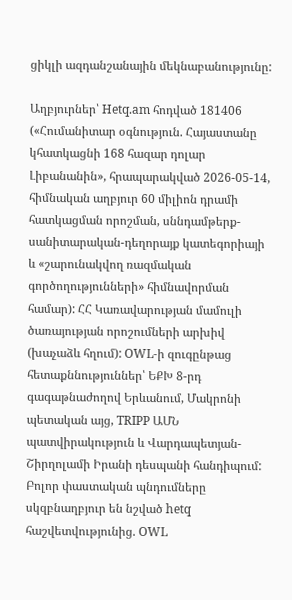ցիկլի ազդանշանային մեկնաբանությունը:

Աղբյուրներ՝ Hetq.am հոդված 181406 («Հումանիտար օգնություն. Հայաստանը կհատկացնի 168 հազար դոլար Լիբանանին», հրապարակված 2026-05-14, հիմնական աղբյուր 60 միլիոն դրամի հատկացման որոշման, սննդամթերք-սանիտարական-դեղորայք կատեգորիայի և «շարունակվող ռազմական գործողությունների» հիմնավորման համար): ՀՀ Կառավարության մամուլի ծառայության որոշումների արխիվ (խաչաձև հղում): OWL-ի զուգընթաց հետաքննություններ՝ ԵՔԽ 8-րդ գագաթնաժողով Երևանում, Մակրոնի պետական այց, TRIPP ԱՄՆ պատվիրակություն և Վարդապետյան-Շիրղոլամի Իրանի դեսպանի հանդիպում: Բոլոր փաստական պնդումները սկզբնաղբյուր են նշված hetq հաշվետվությունից. OWL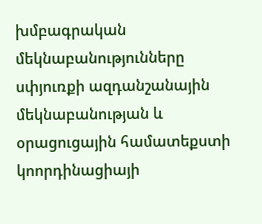խմբագրական մեկնաբանությունները սփյուռքի ազդանշանային մեկնաբանության և օրացուցային համատեքստի կոորդինացիայի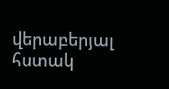վերաբերյալ հստակ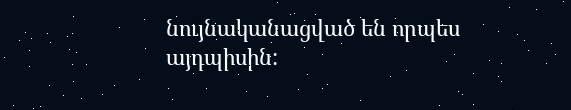նույնականացված են որպես այդպիսին: